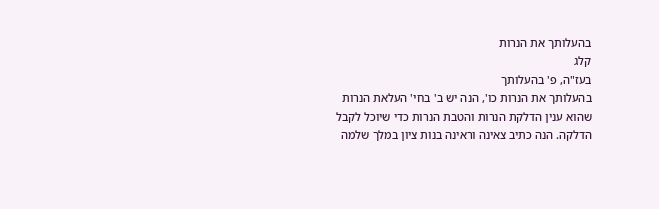בהעלותך את הנרות
קלג
בעז"ה, פ' בהעלותך
בהעלותך את הנרות כו', הנה יש ב' בחי' העלאת הנרות שהוא ענין הדלקת הנרות והטבת הנרות כדי שיוכל לקבל הדלקה. הנה כתיב צאינה וראינה בנות ציון במלך שלמה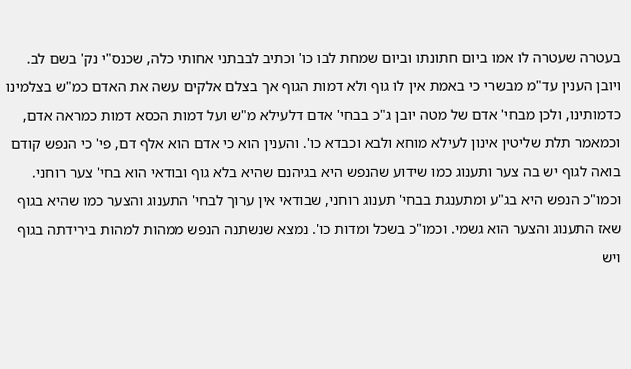בעטרה שעטרה לו אמו ביום חתונתו וביום שמחת לבו כו' וכתיב לבבתני אחותי כלה, שכנס"י נק' בשם לב. ויובן הענין עד"מ מבשרי כי באמת אין לו גוף ולא דמות הגוף אך בצלם אלקים עשה את האדם כמ"ש בצלמינו כדמותינו, ולכן מבחי' אדם של מטה יובן ג"כ בבחי' אדם דלעילא מ"ש ועל דמות הכסא דמות כמראה אדם, וכמאמר תלת שליטין אינון לעילא מוחא ולבא וכבדא כו'. והענין הוא כי אדם הוא אלף דם, פי' כי הנפש קודם בואה לגוף יש בה צער ותענוג כמו שידוע שהנפש היא בגיהנם שהיא בלא גוף ובודאי הוא בחי' צער רוחני. וכמו"כ הנפש היא בג"ע ומתענגת בבחי' תענוג רוחני, שבודאי אין ערוך לבחי' התענוג והצער כמו שהיא בגוף שאז התענוג והצער הוא גשמי. וכמו"כ בשכל ומדות כו'. נמצא שנשתנה הנפש ממהות למהות בירידתה בגוף ויש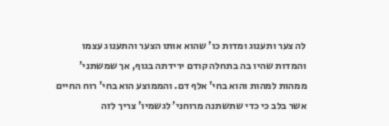לה צער ותענוג ומדות כו' שהוא אותו הצער והתענוג עצמו והמדות שהיו בה בתחלה קודם ירידתה בגוף, אך שמשתני' ממהות למהות והוא בחי' אלף דם. והממוצע הוא בחי' רוח החיים אשר בלב כי כדי שתשתנה מרוחני' לגשמיו' צריך לזה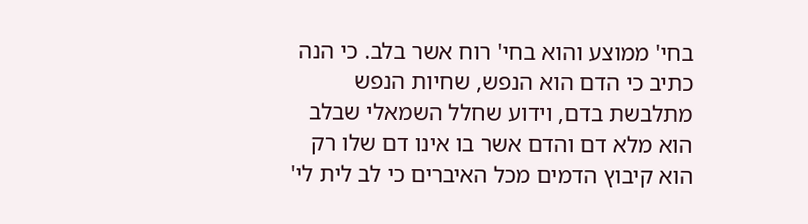בחי' ממוצע והוא בחי' רוח אשר בלב. כי הנה כתיב כי הדם הוא הנפש, שחיות הנפש מתלבשת בדם, וידוע שחלל השמאלי שבלב הוא מלא דם והדם אשר בו אינו דם שלו רק הוא קיבוץ הדמים מכל האיברים כי לב לית לי'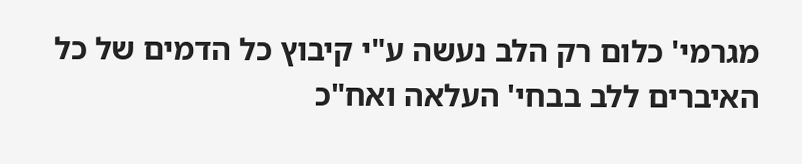מגרמי' כלום רק הלב נעשה ע"י קיבוץ כל הדמים של כל האיברים ללב בבחי' העלאה ואח"כ